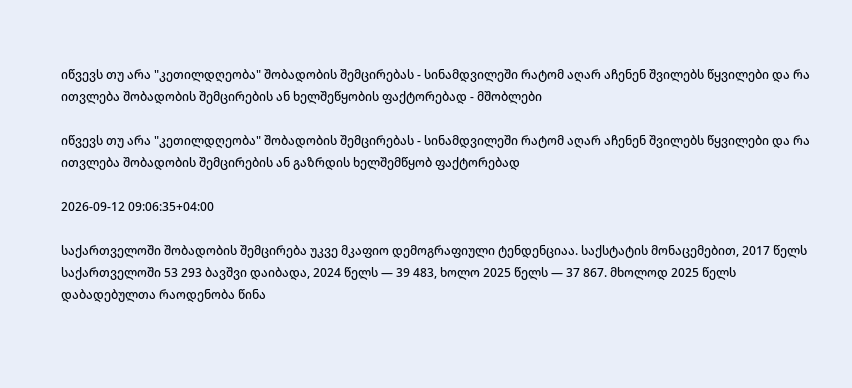იწვევს თუ არა "კეთილდღეობა" შობადობის შემცირებას - სინამდვილეში რატომ აღარ აჩენენ შვილებს წყვილები და რა ითვლება შობადობის შემცირების ან ხელშეწყობის ფაქტორებად - მშობლები

იწვევს თუ არა "კეთილდღეობა" შობადობის შემცირებას - სინამდვილეში რატომ აღარ აჩენენ შვილებს წყვილები და რა ითვლება შობადობის შემცირების ან გაზრდის ხელშემწყობ ფაქტორებად

2026-09-12 09:06:35+04:00

საქართველოში შობადობის შემცირება უკვე მკაფიო დემოგრაფიული ტენდენციაა. საქსტატის მონაცემებით, 2017 წელს საქართველოში 53 293 ბავშვი დაიბადა, 2024 წელს — 39 483, ხოლო 2025 წელს — 37 867. მხოლოდ 2025 წელს დაბადებულთა რაოდენობა წინა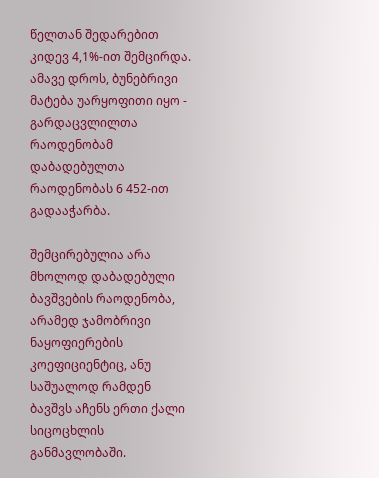წელთან შედარებით კიდევ 4,1%-ით შემცირდა. ამავე დროს, ბუნებრივი მატება უარყოფითი იყო - გარდაცვლილთა რაოდენობამ დაბადებულთა რაოდენობას 6 452-ით გადააჭარბა.

შემცირებულია არა მხოლოდ დაბადებული ბავშვების რაოდენობა, არამედ ჯამობრივი ნაყოფიერების კოეფიციენტიც, ანუ საშუალოდ რამდენ ბავშვს აჩენს ერთი ქალი სიცოცხლის განმავლობაში.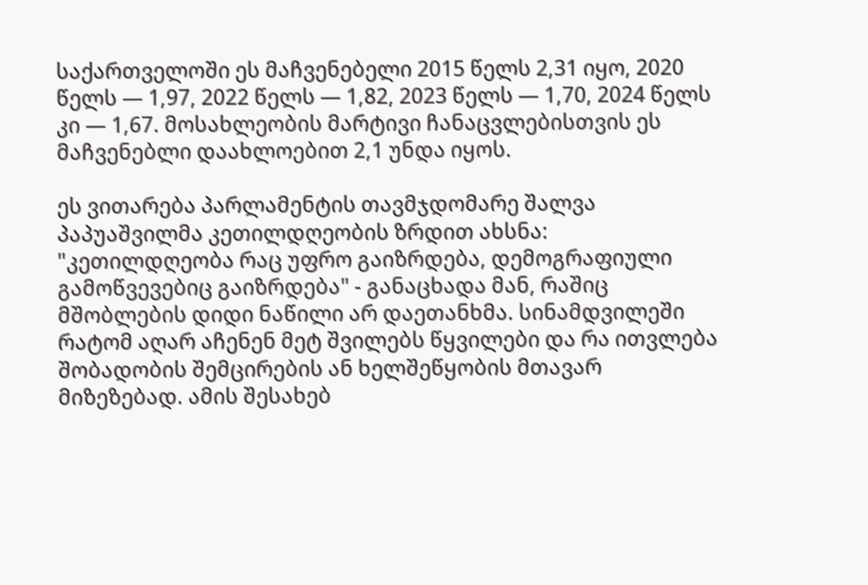საქართველოში ეს მაჩვენებელი 2015 წელს 2,31 იყო, 2020 წელს — 1,97, 2022 წელს — 1,82, 2023 წელს — 1,70, 2024 წელს კი — 1,67. მოსახლეობის მარტივი ჩანაცვლებისთვის ეს მაჩვენებლი დაახლოებით 2,1 უნდა იყოს.

ეს ვითარება პარლამენტის თავმჯდომარე შალვა პაპუაშვილმა კეთილდღეობის ზრდით ახსნა: "კეთილდღეობა რაც უფრო გაიზრდება, დემოგრაფიული გამოწვევებიც გაიზრდება" - განაცხადა მან, რაშიც მშობლების დიდი ნაწილი არ დაეთანხმა. სინამდვილეში რატომ აღარ აჩენენ მეტ შვილებს წყვილები და რა ითვლება შობადობის შემცირების ან ხელშეწყობის მთავარ მიზეზებად. ამის შესახებ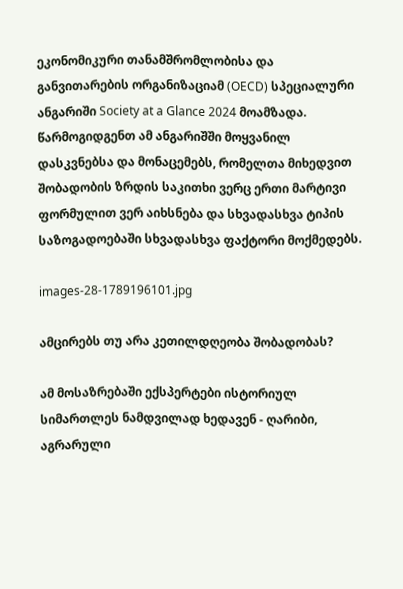ეკონომიკური თანამშრომლობისა და განვითარების ორგანიზაციამ (OECD) სპეციალური ანგარიში Society at a Glance 2024 მოამზადა. წარმოგიდგენთ ამ ანგარიშში მოყვანილ დასკვნებსა და მონაცემებს, რომელთა მიხედვით შობადობის ზრდის საკითხი ვერც ერთი მარტივი ფორმულით ვერ აიხსნება და სხვადასხვა ტიპის საზოგადოებაში სხვადასხვა ფაქტორი მოქმედებს.

images-28-1789196101.jpg

ამცირებს თუ არა კეთილდღეობა შობადობას?

ამ მოსაზრებაში ექსპერტები ისტორიულ სიმართლეს ნამდვილად ხედავენ - ღარიბი, აგრარული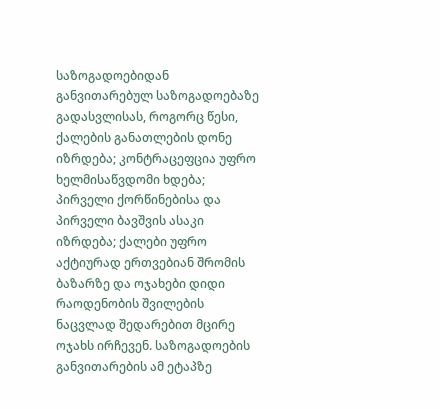საზოგადოებიდან განვითარებულ საზოგადოებაზე გადასვლისას, როგორც წესი, ქალების განათლების დონე იზრდება; კონტრაცეფცია უფრო ხელმისაწვდომი ხდება; პირველი ქორწინებისა და პირველი ბავშვის ასაკი იზრდება; ქალები უფრო აქტიურად ერთვებიან შრომის ბაზარზე და ოჯახები დიდი რაოდენობის შვილების ნაცვლად შედარებით მცირე ოჯახს ირჩევენ. საზოგადოების განვითარების ამ ეტაპზე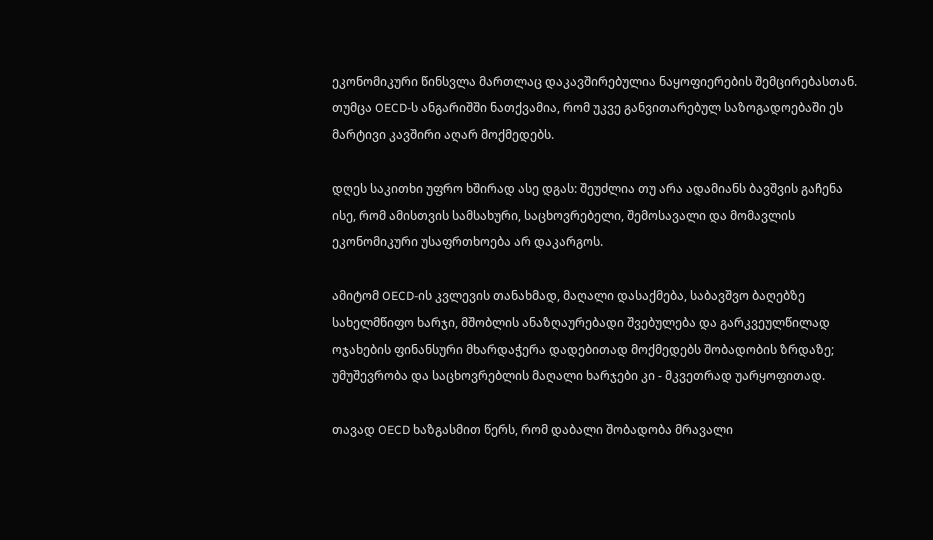ეკონომიკური წინსვლა მართლაც დაკავშირებულია ნაყოფიერების შემცირებასთან. თუმცა OECD-ს ანგარიშში ნათქვამია, რომ უკვე განვითარებულ საზოგადოებაში ეს მარტივი კავშირი აღარ მოქმედებს.

დღეს საკითხი უფრო ხშირად ასე დგას: შეუძლია თუ არა ადამიანს ბავშვის გაჩენა ისე, რომ ამისთვის სამსახური, საცხოვრებელი, შემოსავალი და მომავლის ეკონომიკური უსაფრთხოება არ დაკარგოს.

ამიტომ OECD-ის კვლევის თანახმად, მაღალი დასაქმება, საბავშვო ბაღებზე სახელმწიფო ხარჯი, მშობლის ანაზღაურებადი შვებულება და გარკვეულწილად ოჯახების ფინანსური მხარდაჭერა დადებითად მოქმედებს შობადობის ზრდაზე; უმუშევრობა და საცხოვრებლის მაღალი ხარჯები კი - მკვეთრად უარყოფითად.

თავად OECD ხაზგასმით წერს, რომ დაბალი შობადობა მრავალი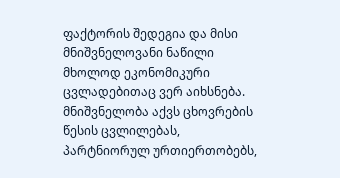ფაქტორის შედეგია და მისი მნიშვნელოვანი ნაწილი მხოლოდ ეკონომიკური ცვლადებითაც ვერ აიხსნება. მნიშვნელობა აქვს ცხოვრების წესის ცვლილებას, პარტნიორულ ურთიერთობებს,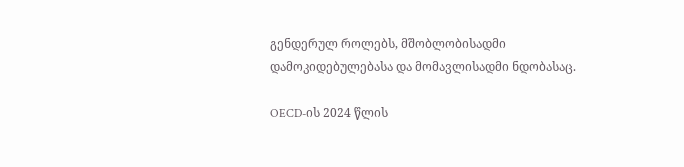გენდერულ როლებს, მშობლობისადმი დამოკიდებულებასა და მომავლისადმი ნდობასაც.

OECD-ის 2024 წლის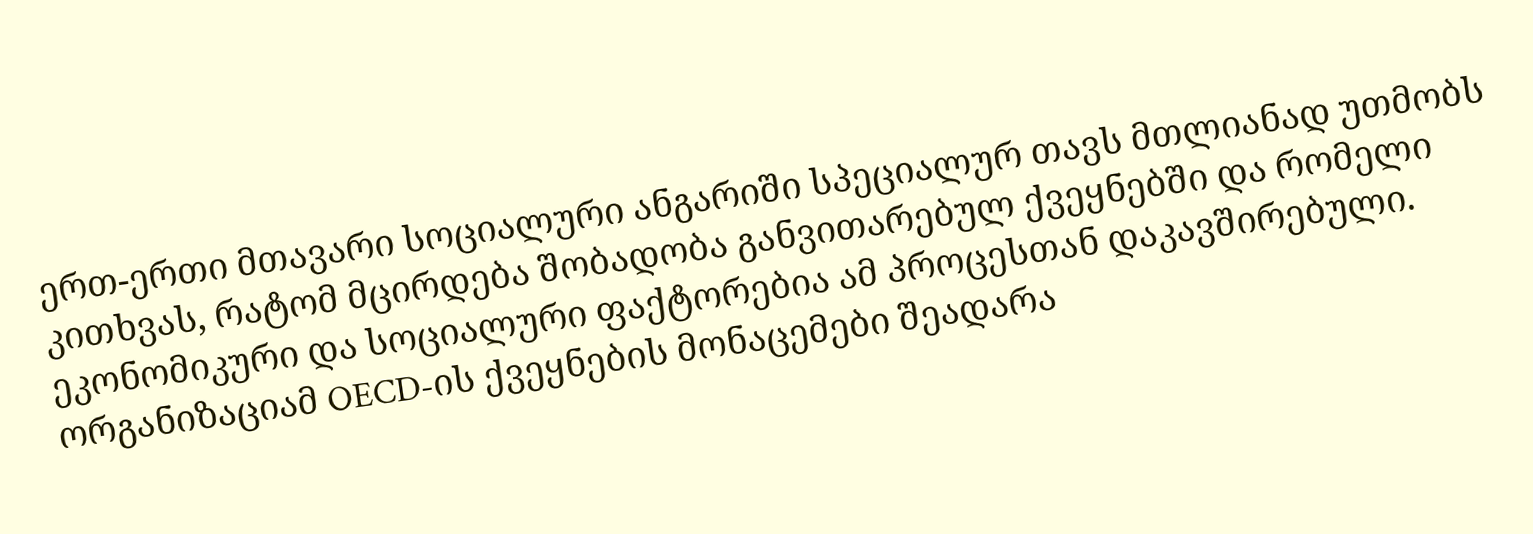ერთ-ერთი მთავარი სოციალური ანგარიში სპეციალურ თავს მთლიანად უთმობს კითხვას, რატომ მცირდება შობადობა განვითარებულ ქვეყნებში და რომელი ეკონომიკური და სოციალური ფაქტორებია ამ პროცესთან დაკავშირებული. ორგანიზაციამ OECD-ის ქვეყნების მონაცემები შეადარა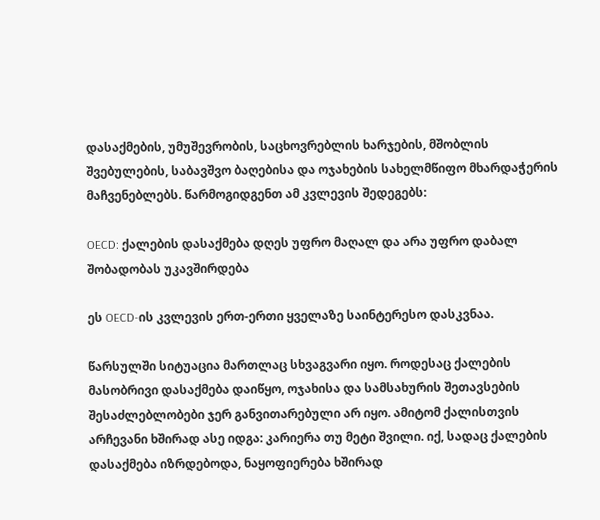დასაქმების, უმუშევრობის, საცხოვრებლის ხარჯების, მშობლის შვებულების, საბავშვო ბაღებისა და ოჯახების სახელმწიფო მხარდაჭერის მაჩვენებლებს. წარმოგიდგენთ ამ კვლევის შედეგებს:

OECD: ქალების დასაქმება დღეს უფრო მაღალ და არა უფრო დაბალ შობადობას უკავშირდება

ეს OECD-ის კვლევის ერთ-ერთი ყველაზე საინტერესო დასკვნაა.

წარსულში სიტუაცია მართლაც სხვაგვარი იყო. როდესაც ქალების მასობრივი დასაქმება დაიწყო, ოჯახისა და სამსახურის შეთავსების შესაძლებლობები ჯერ განვითარებული არ იყო. ამიტომ ქალისთვის არჩევანი ხშირად ასე იდგა: კარიერა თუ მეტი შვილი. იქ, სადაც ქალების დასაქმება იზრდებოდა, ნაყოფიერება ხშირად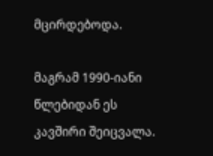მცირდებოდა.

მაგრამ 1990-იანი წლებიდან ეს კავშირი შეიცვალა.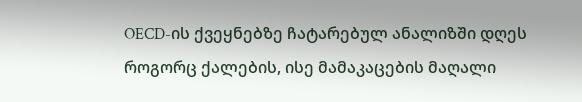OECD-ის ქვეყნებზე ჩატარებულ ანალიზში დღეს როგორც ქალების, ისე მამაკაცების მაღალი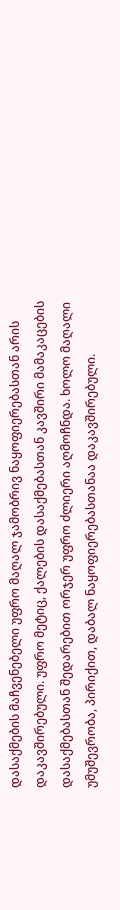დასაქმების მაჩვენებელი უფრო მაღალ ჯამობრივ ნაყოფიერებასთან არის დაკავშირებული. უფრო მეტიც, ქალების დასაქმებასთან კავშირი მამაკაცების დასაქმებასთან შედარებით ორჯერ უფრო ძლიერი აღმოჩნდა. ხოლო მაღალი უმუშევრობა, პირიქით, დაბალ ნაყოფიერებასთანაა დაკავშირებული.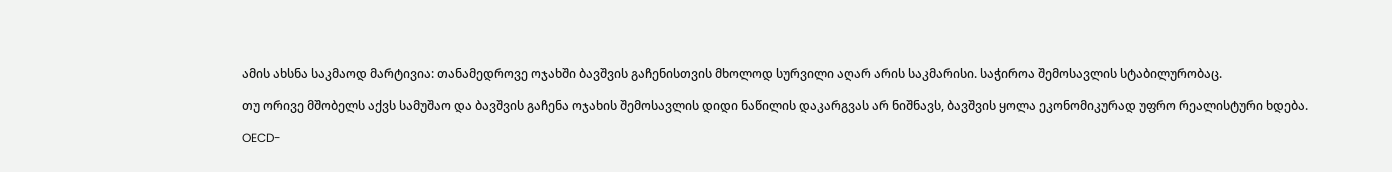ამის ახსნა საკმაოდ მარტივია: თანამედროვე ოჯახში ბავშვის გაჩენისთვის მხოლოდ სურვილი აღარ არის საკმარისი. საჭიროა შემოსავლის სტაბილურობაც.

თუ ორივე მშობელს აქვს სამუშაო და ბავშვის გაჩენა ოჯახის შემოსავლის დიდი ნაწილის დაკარგვას არ ნიშნავს, ბავშვის ყოლა ეკონომიკურად უფრო რეალისტური ხდება.

OECD-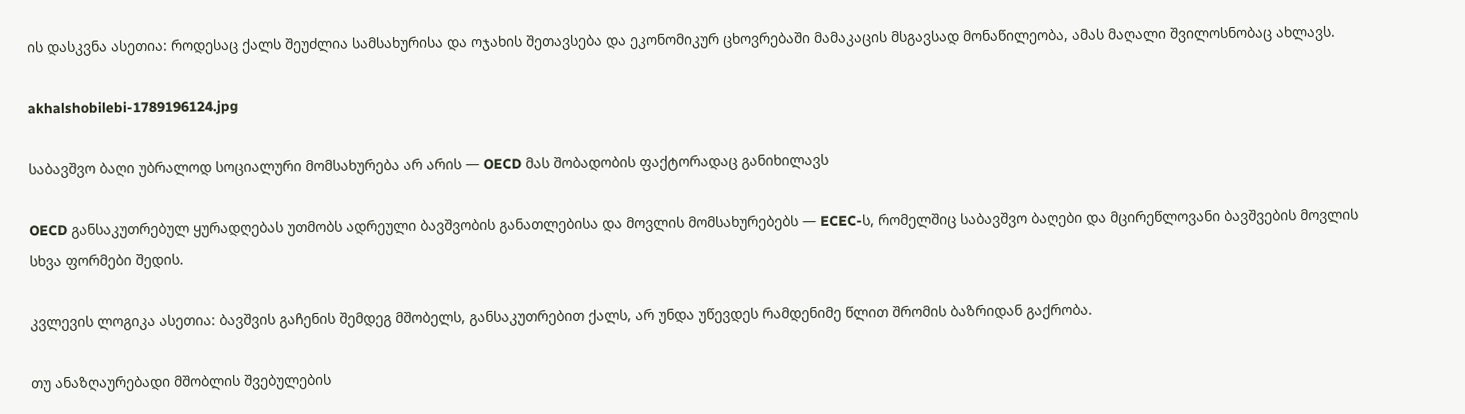ის დასკვნა ასეთია: როდესაც ქალს შეუძლია სამსახურისა და ოჯახის შეთავსება და ეკონომიკურ ცხოვრებაში მამაკაცის მსგავსად მონაწილეობა, ამას მაღალი შვილოსნობაც ახლავს.

akhalshobilebi-1789196124.jpg

საბავშვო ბაღი უბრალოდ სოციალური მომსახურება არ არის — OECD მას შობადობის ფაქტორადაც განიხილავს

OECD განსაკუთრებულ ყურადღებას უთმობს ადრეული ბავშვობის განათლებისა და მოვლის მომსახურებებს — ECEC-ს, რომელშიც საბავშვო ბაღები და მცირეწლოვანი ბავშვების მოვლის სხვა ფორმები შედის.

კვლევის ლოგიკა ასეთია: ბავშვის გაჩენის შემდეგ მშობელს, განსაკუთრებით ქალს, არ უნდა უწევდეს რამდენიმე წლით შრომის ბაზრიდან გაქრობა.

თუ ანაზღაურებადი მშობლის შვებულების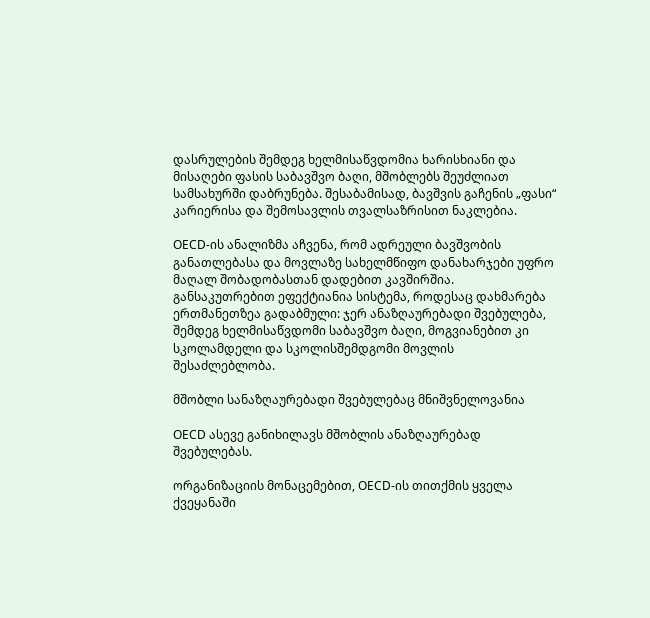დასრულების შემდეგ ხელმისაწვდომია ხარისხიანი და მისაღები ფასის საბავშვო ბაღი, მშობლებს შეუძლიათ სამსახურში დაბრუნება. შესაბამისად, ბავშვის გაჩენის „ფასი“ კარიერისა და შემოსავლის თვალსაზრისით ნაკლებია.

OECD-ის ანალიზმა აჩვენა, რომ ადრეული ბავშვობის განათლებასა და მოვლაზე სახელმწიფო დანახარჯები უფრო მაღალ შობადობასთან დადებით კავშირშია. განსაკუთრებით ეფექტიანია სისტემა, როდესაც დახმარება ერთმანეთზეა გადაბმული: ჯერ ანაზღაურებადი შვებულება, შემდეგ ხელმისაწვდომი საბავშვო ბაღი, მოგვიანებით კი სკოლამდელი და სკოლისშემდგომი მოვლის შესაძლებლობა.

მშობლი სანაზღაურებადი შვებულებაც მნიშვნელოვანია

OECD ასევე განიხილავს მშობლის ანაზღაურებად შვებულებას.

ორგანიზაციის მონაცემებით, OECD-ის თითქმის ყველა ქვეყანაში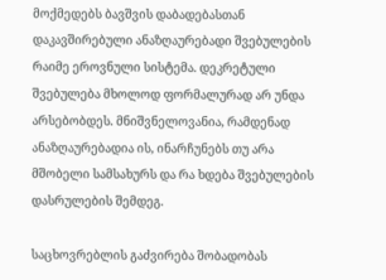მოქმედებს ბავშვის დაბადებასთან დაკავშირებული ანაზღაურებადი შვებულების რაიმე ეროვნული სისტემა. დეკრეტული შვებულება მხოლოდ ფორმალურად არ უნდა არსებობდეს. მნიშვნელოვანია, რამდენად ანაზღაურებადია ის, ინარჩუნებს თუ არა მშობელი სამსახურს და რა ხდება შვებულების დასრულების შემდეგ.

საცხოვრებლის გაძვირება შობადობას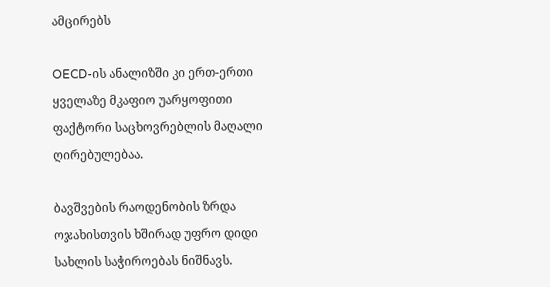ამცირებს

OECD-ის ანალიზში კი ერთ-ერთი ყველაზე მკაფიო უარყოფითი ფაქტორი საცხოვრებლის მაღალი ღირებულებაა.

ბავშვების რაოდენობის ზრდა ოჯახისთვის ხშირად უფრო დიდი სახლის საჭიროებას ნიშნავს.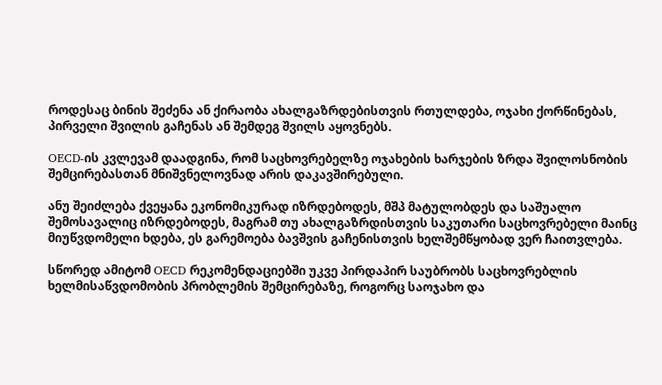როდესაც ბინის შეძენა ან ქირაობა ახალგაზრდებისთვის რთულდება, ოჯახი ქორწინებას, პირველი შვილის გაჩენას ან შემდეგ შვილს აყოვნებს.

OECD-ის კვლევამ დაადგინა, რომ საცხოვრებელზე ოჯახების ხარჯების ზრდა შვილოსნობის შემცირებასთან მნიშვნელოვნად არის დაკავშირებული.

ანუ შეიძლება ქვეყანა ეკონომიკურად იზრდებოდეს, მშპ მატულობდეს და საშუალო შემოსავალიც იზრდებოდეს, მაგრამ თუ ახალგაზრდისთვის საკუთარი საცხოვრებელი მაინც მიუწვდომელი ხდება, ეს გარემოება ბავშვის გაჩენისთვის ხელშემწყობად ვერ ჩაითვლება.

სწორედ ამიტომ OECD რეკომენდაციებში უკვე პირდაპირ საუბრობს საცხოვრებლის ხელმისაწვდომობის პრობლემის შემცირებაზე, როგორც საოჯახო და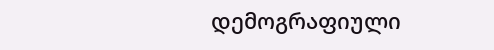დემოგრაფიული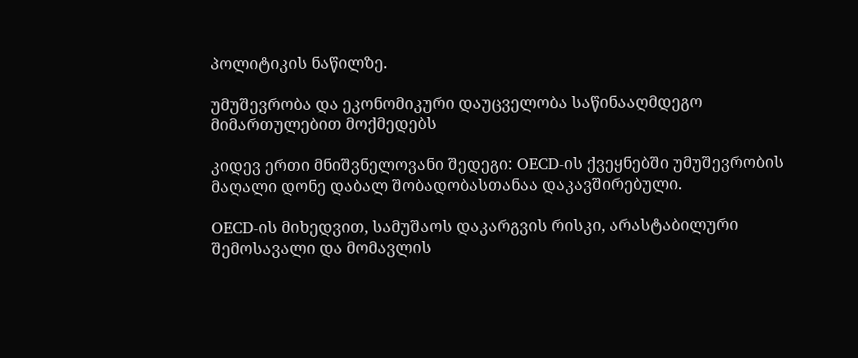პოლიტიკის ნაწილზე.

უმუშევრობა და ეკონომიკური დაუცველობა საწინააღმდეგო მიმართულებით მოქმედებს

კიდევ ერთი მნიშვნელოვანი შედეგი: OECD-ის ქვეყნებში უმუშევრობის მაღალი დონე დაბალ შობადობასთანაა დაკავშირებული.

OECD-ის მიხედვით, სამუშაოს დაკარგვის რისკი, არასტაბილური შემოსავალი და მომავლის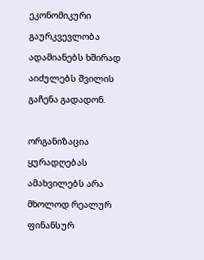ეკონომიკური გაურკვევლობა ადამიანებს ხშირად აიძულებს შვილის გაჩენა გადადონ.

ორგანიზაცია ყურადღებას ამახვილებს არა მხოლოდ რეალურ ფინანსურ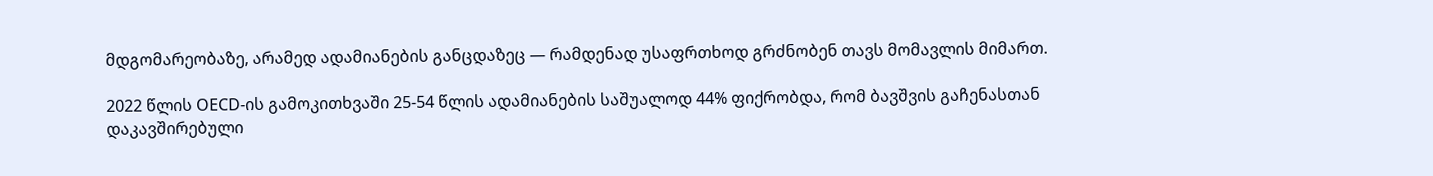მდგომარეობაზე, არამედ ადამიანების განცდაზეც — რამდენად უსაფრთხოდ გრძნობენ თავს მომავლის მიმართ.

2022 წლის OECD-ის გამოკითხვაში 25-54 წლის ადამიანების საშუალოდ 44% ფიქრობდა, რომ ბავშვის გაჩენასთან დაკავშირებული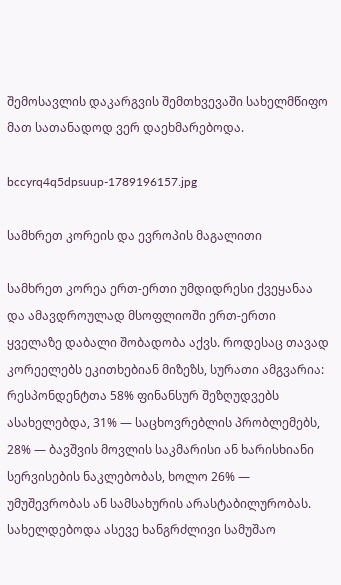შემოსავლის დაკარგვის შემთხვევაში სახელმწიფო მათ სათანადოდ ვერ დაეხმარებოდა.

bccyrq4q5dpsuup-1789196157.jpg

სამხრეთ კორეის და ევროპის მაგალითი

სამხრეთ კორეა ერთ-ერთი უმდიდრესი ქვეყანაა და ამავდროულად მსოფლიოში ერთ-ერთი ყველაზე დაბალი შობადობა აქვს. როდესაც თავად კორეელებს ეკითხებიან მიზეზს, სურათი ამგვარია: რესპონდენტთა 58% ფინანსურ შეზღუდვებს ასახელებდა, 31% — საცხოვრებლის პრობლემებს, 28% — ბავშვის მოვლის საკმარისი ან ხარისხიანი სერვისების ნაკლებობას, ხოლო 26% — უმუშევრობას ან სამსახურის არასტაბილურობას. სახელდებოდა ასევე ხანგრძლივი სამუშაო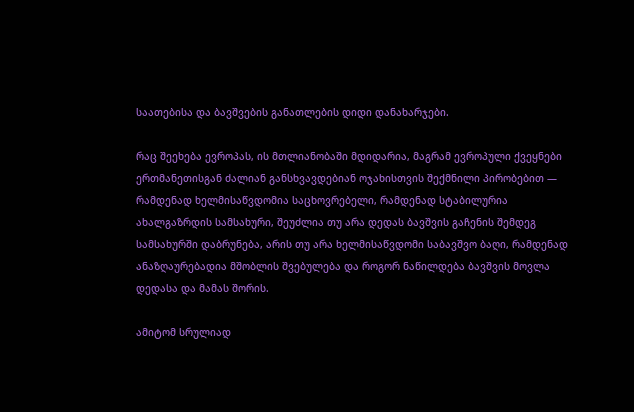საათებისა და ბავშვების განათლების დიდი დანახარჯები.

რაც შეეხება ევროპას, ის მთლიანობაში მდიდარია, მაგრამ ევროპული ქვეყნები ერთმანეთისგან ძალიან განსხვავდებიან ოჯახისთვის შექმნილი პირობებით — რამდენად ხელმისაწვდომია საცხოვრებელი, რამდენად სტაბილურია ახალგაზრდის სამსახური, შეუძლია თუ არა დედას ბავშვის გაჩენის შემდეგ სამსახურში დაბრუნება, არის თუ არა ხელმისაწვდომი საბავშვო ბაღი, რამდენად ანაზღაურებადია მშობლის შვებულება და როგორ ნაწილდება ბავშვის მოვლა დედასა და მამას შორის.

ამიტომ სრულიად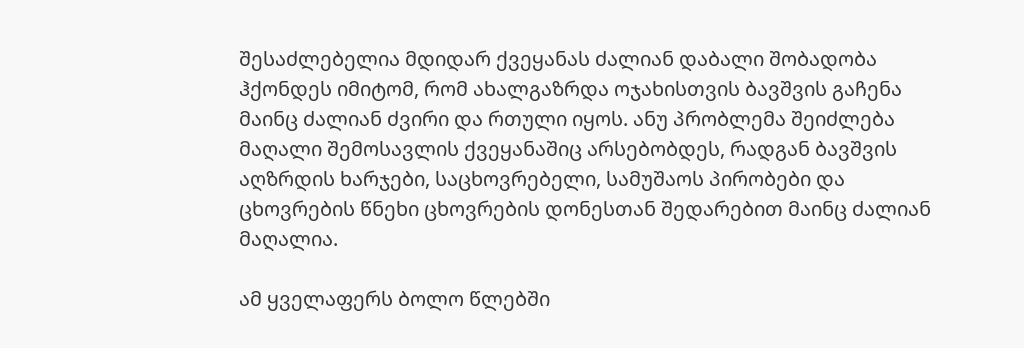შესაძლებელია მდიდარ ქვეყანას ძალიან დაბალი შობადობა ჰქონდეს იმიტომ, რომ ახალგაზრდა ოჯახისთვის ბავშვის გაჩენა მაინც ძალიან ძვირი და რთული იყოს. ანუ პრობლემა შეიძლება მაღალი შემოსავლის ქვეყანაშიც არსებობდეს, რადგან ბავშვის აღზრდის ხარჯები, საცხოვრებელი, სამუშაოს პირობები და ცხოვრების წნეხი ცხოვრების დონესთან შედარებით მაინც ძალიან მაღალია.

ამ ყველაფერს ბოლო წლებში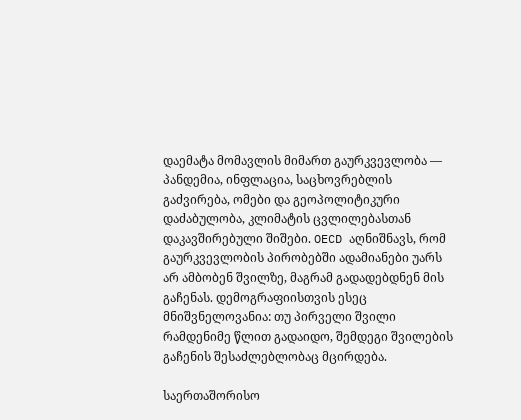დაემატა მომავლის მიმართ გაურკვევლობა — პანდემია, ინფლაცია, საცხოვრებლის გაძვირება, ომები და გეოპოლიტიკური დაძაბულობა, კლიმატის ცვლილებასთან დაკავშირებული შიშები. OECD აღნიშნავს, რომ გაურკვევლობის პირობებში ადამიანები უარს არ ამბობენ შვილზე, მაგრამ გადადებდნენ მის გაჩენას. დემოგრაფიისთვის ესეც მნიშვნელოვანია: თუ პირველი შვილი რამდენიმე წლით გადაიდო, შემდეგი შვილების გაჩენის შესაძლებლობაც მცირდება.

საერთაშორისო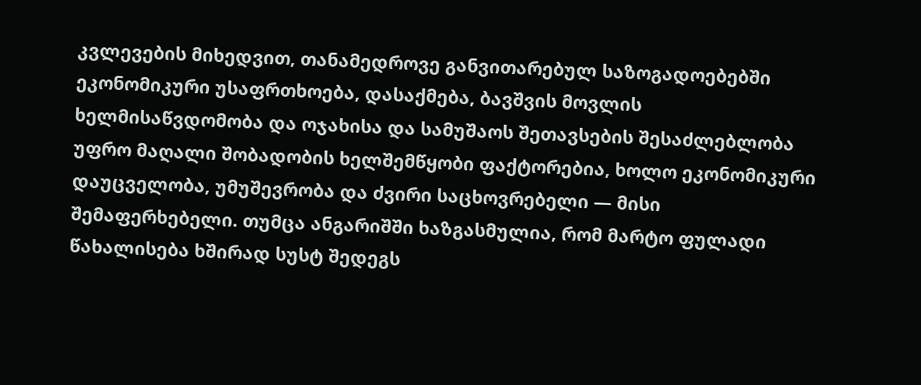კვლევების მიხედვით, თანამედროვე განვითარებულ საზოგადოებებში ეკონომიკური უსაფრთხოება, დასაქმება, ბავშვის მოვლის ხელმისაწვდომობა და ოჯახისა და სამუშაოს შეთავსების შესაძლებლობა უფრო მაღალი შობადობის ხელშემწყობი ფაქტორებია, ხოლო ეკონომიკური დაუცველობა, უმუშევრობა და ძვირი საცხოვრებელი — მისი შემაფერხებელი. თუმცა ანგარიშში ხაზგასმულია, რომ მარტო ფულადი წახალისება ხშირად სუსტ შედეგს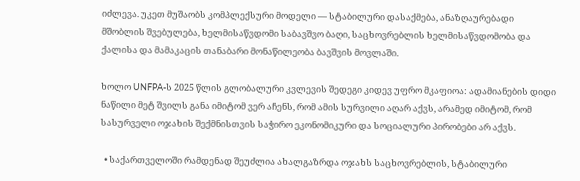იძლევა. უკეთ მუშაობს კომპლექსური მოდელი — სტაბილური დასაქმება, ანაზღაურებადი მშობლის შვებულება, ხელმისაწვდომი საბავშვო ბაღი, საცხოვრებლის ხელმისაწვდომობა და ქალისა და მამაკაცის თანაბარი მონაწილეობა ბავშვის მოვლაში.

ხოლო UNFPA-ს 2025 წლის გლობალური კვლევის შედეგი კიდევ უფრო მკაფიოა: ადამიანების დიდი ნაწილი მეტ შვილს განა იმიტომ ვერ აჩენს, რომ ამის სურვილი აღარ აქვს, არამედ იმიტომ, რომ სასურველი ოჯახის შექმნისთვის საჭირო ეკონომიკური და სოციალური პირობები არ აქვს.

  • საქართველოში რამდენად შეუძლია ახალგაზრდა ოჯახს საცხოვრებლის, სტაბილური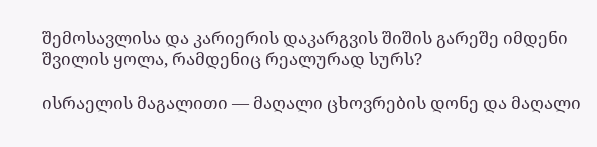შემოსავლისა და კარიერის დაკარგვის შიშის გარეშე იმდენი შვილის ყოლა, რამდენიც რეალურად სურს?

ისრაელის მაგალითი — მაღალი ცხოვრების დონე და მაღალი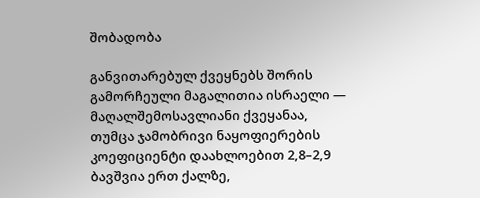შობადობა

განვითარებულ ქვეყნებს შორის გამორჩეული მაგალითია ისრაელი — მაღალშემოსავლიანი ქვეყანაა, თუმცა ჯამობრივი ნაყოფიერების კოეფიციენტი დაახლოებით 2,8–2,9 ბავშვია ერთ ქალზე,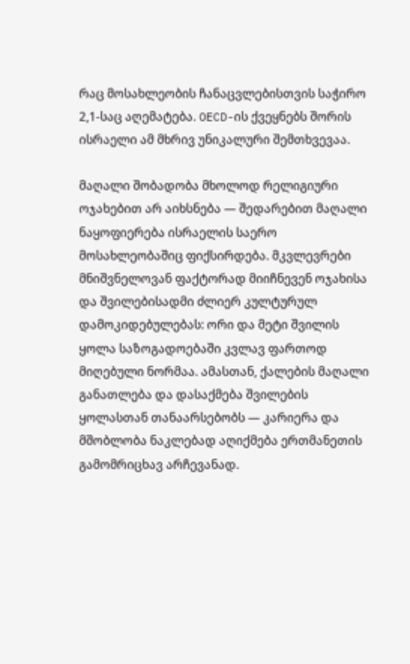რაც მოსახლეობის ჩანაცვლებისთვის საჭირო 2,1-საც აღემატება. OECD-ის ქვეყნებს შორის ისრაელი ამ მხრივ უნიკალური შემთხვევაა.

მაღალი შობადობა მხოლოდ რელიგიური ოჯახებით არ აიხსნება — შედარებით მაღალი ნაყოფიერება ისრაელის საერო მოსახლეობაშიც ფიქსირდება. მკვლევრები მნიშვნელოვან ფაქტორად მიიჩნევენ ოჯახისა და შვილებისადმი ძლიერ კულტურულ დამოკიდებულებას: ორი და მეტი შვილის ყოლა საზოგადოებაში კვლავ ფართოდ მიღებული ნორმაა. ამასთან, ქალების მაღალი განათლება და დასაქმება შვილების ყოლასთან თანაარსებობს — კარიერა და მშობლობა ნაკლებად აღიქმება ერთმანეთის გამომრიცხავ არჩევანად.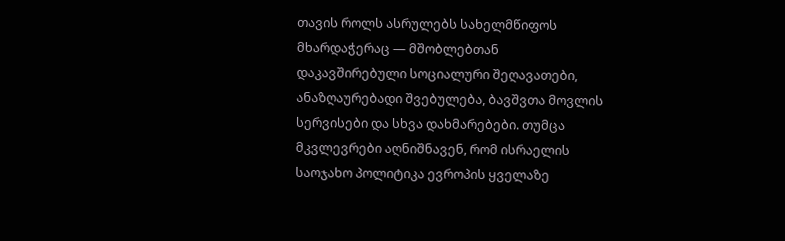თავის როლს ასრულებს სახელმწიფოს მხარდაჭერაც — მშობლებთან დაკავშირებული სოციალური შეღავათები, ანაზღაურებადი შვებულება, ბავშვთა მოვლის სერვისები და სხვა დახმარებები. თუმცა მკვლევრები აღნიშნავენ, რომ ისრაელის საოჯახო პოლიტიკა ევროპის ყველაზე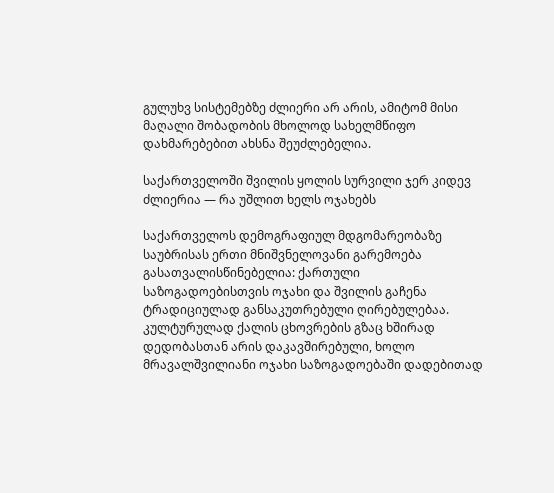გულუხვ სისტემებზე ძლიერი არ არის, ამიტომ მისი მაღალი შობადობის მხოლოდ სახელმწიფო დახმარებებით ახსნა შეუძლებელია.

საქართველოში შვილის ყოლის სურვილი ჯერ კიდევ ძლიერია — რა უშლით ხელს ოჯახებს

საქართველოს დემოგრაფიულ მდგომარეობაზე საუბრისას ერთი მნიშვნელოვანი გარემოება გასათვალისწინებელია: ქართული საზოგადოებისთვის ოჯახი და შვილის გაჩენა ტრადიციულად განსაკუთრებული ღირებულებაა. კულტურულად ქალის ცხოვრების გზაც ხშირად დედობასთან არის დაკავშირებული, ხოლო მრავალშვილიანი ოჯახი საზოგადოებაში დადებითად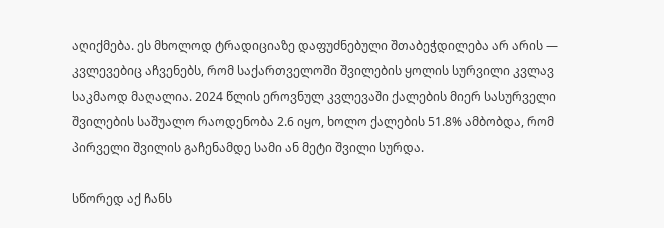აღიქმება. ეს მხოლოდ ტრადიციაზე დაფუძნებული შთაბეჭდილება არ არის — კვლევებიც აჩვენებს, რომ საქართველოში შვილების ყოლის სურვილი კვლავ საკმაოდ მაღალია. 2024 წლის ეროვნულ კვლევაში ქალების მიერ სასურველი შვილების საშუალო რაოდენობა 2.6 იყო, ხოლო ქალების 51.8% ამბობდა, რომ პირველი შვილის გაჩენამდე სამი ან მეტი შვილი სურდა.

სწორედ აქ ჩანს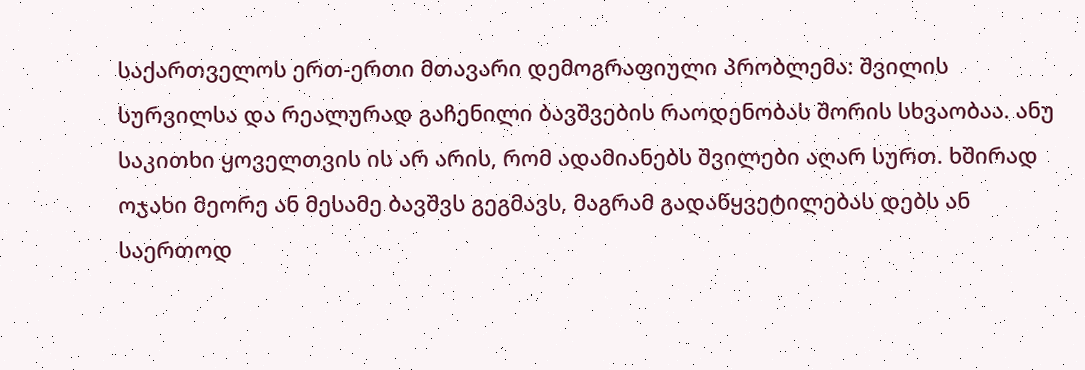საქართველოს ერთ-ერთი მთავარი დემოგრაფიული პრობლემა: შვილის სურვილსა და რეალურად გაჩენილი ბავშვების რაოდენობას შორის სხვაობაა. ანუ საკითხი ყოველთვის ის არ არის, რომ ადამიანებს შვილები აღარ სურთ. ხშირად ოჯახი მეორე ან მესამე ბავშვს გეგმავს, მაგრამ გადაწყვეტილებას დებს ან საერთოდ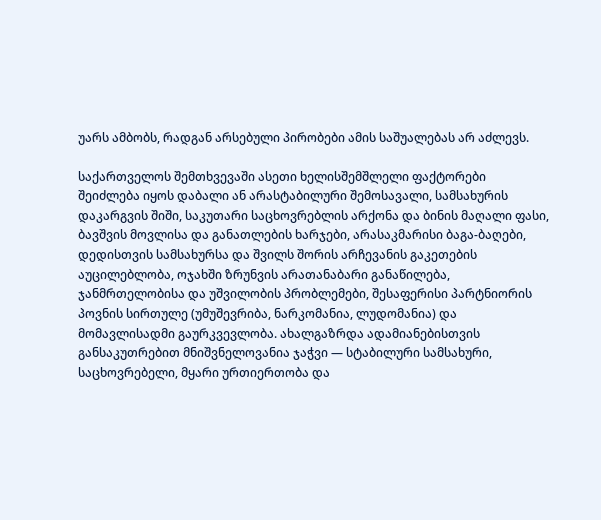უარს ამბობს, რადგან არსებული პირობები ამის საშუალებას არ აძლევს.

საქართველოს შემთხვევაში ასეთი ხელისშემშლელი ფაქტორები შეიძლება იყოს დაბალი ან არასტაბილური შემოსავალი, სამსახურის დაკარგვის შიში, საკუთარი საცხოვრებლის არქონა და ბინის მაღალი ფასი, ბავშვის მოვლისა და განათლების ხარჯები, არასაკმარისი ბაგა-ბაღები, დედისთვის სამსახურსა და შვილს შორის არჩევანის გაკეთების აუცილებლობა, ოჯახში ზრუნვის არათანაბარი განაწილება, ჯანმრთელობისა და უშვილობის პრობლემები, შესაფერისი პარტნიორის პოვნის სირთულე (უმუშევრიბა, ნარკომანია, ლუდომანია) და მომავლისადმი გაურკვევლობა. ახალგაზრდა ადამიანებისთვის განსაკუთრებით მნიშვნელოვანია ჯაჭვი — სტაბილური სამსახური, საცხოვრებელი, მყარი ურთიერთობა და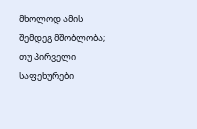მხოლოდ ამის შემდეგ მშობლობა; თუ პირველი საფეხურები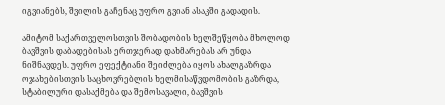იგვიანებს, შვილის გაჩენაც უფრო გვიან ასაკში გადადის.

ამიტომ საქართველოსთვის შობადობის ხელშეწყობა მხოლოდ ბავშვის დაბადებისას ერთჯერად დახმარებას არ უნდა ნიშნავდეს. უფრო ეფექტიანი შეიძლება იყოს ახალგაზრდა ოჯახებისთვის საცხოვრებლის ხელმისაწვდომობის გაზრდა, სტაბილური დასაქმება და შემოსავალი, ბავშვის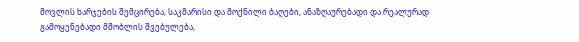მოვლის ხარჯების შემცირება, საკმარისი და მოქნილი ბაღები, ანაზღაურებადი და რეალურად გამოყენებადი მშობლის შვებულება,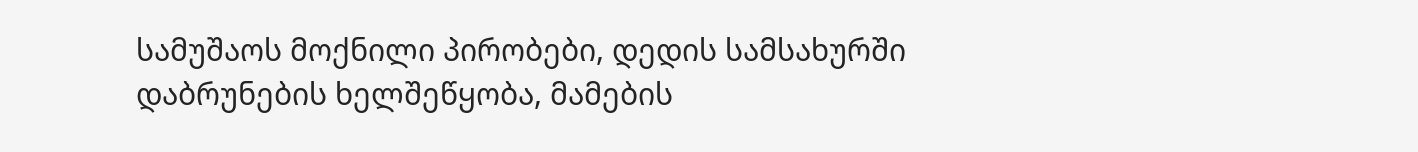სამუშაოს მოქნილი პირობები, დედის სამსახურში დაბრუნების ხელშეწყობა, მამების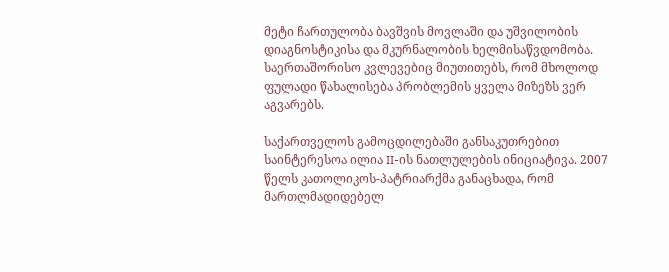მეტი ჩართულობა ბავშვის მოვლაში და უშვილობის დიაგნოსტიკისა და მკურნალობის ხელმისაწვდომობა. საერთაშორისო კვლევებიც მიუთითებს, რომ მხოლოდ ფულადი წახალისება პრობლემის ყველა მიზეზს ვერ აგვარებს.

საქართველოს გამოცდილებაში განსაკუთრებით საინტერესოა ილია II-ის ნათლულების ინიციატივა. 2007 წელს კათოლიკოს-პატრიარქმა განაცხადა, რომ მართლმადიდებელ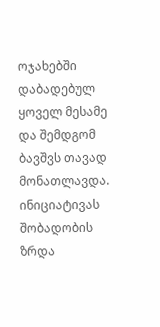ოჯახებში დაბადებულ ყოველ მესამე და შემდგომ ბავშვს თავად მონათლავდა. ინიციატივას შობადობის ზრდა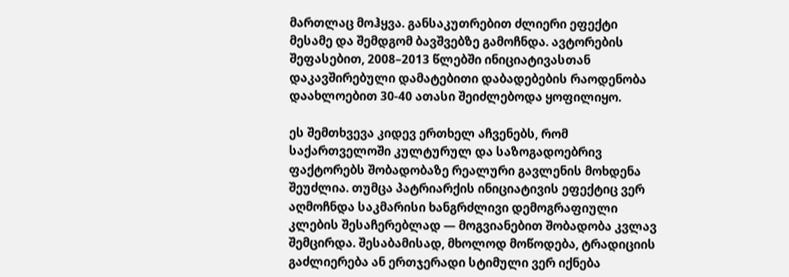მართლაც მოჰყვა. განსაკუთრებით ძლიერი ეფექტი მესამე და შემდგომ ბავშვებზე გამოჩნდა. ავტორების შეფასებით, 2008–2013 წლებში ინიციატივასთან დაკავშირებული დამატებითი დაბადებების რაოდენობა დაახლოებით 30-40 ათასი შეიძლებოდა ყოფილიყო.

ეს შემთხვევა კიდევ ერთხელ აჩვენებს, რომ საქართველოში კულტურულ და საზოგადოებრივ ფაქტორებს შობადობაზე რეალური გავლენის მოხდენა შეუძლია. თუმცა პატრიარქის ინიციატივის ეფექტიც ვერ აღმოჩნდა საკმარისი ხანგრძლივი დემოგრაფიული კლების შესაჩერებლად — მოგვიანებით შობადობა კვლავ შემცირდა. შესაბამისად, მხოლოდ მოწოდება, ტრადიციის გაძლიერება ან ერთჯერადი სტიმული ვერ იქნება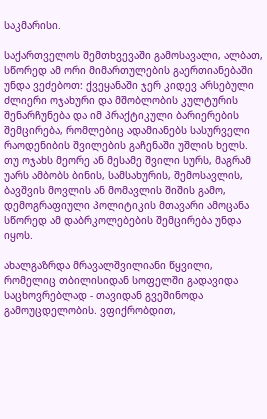საკმარისი.

საქართველოს შემთხვევაში გამოსავალი, ალბათ, სწორედ ამ ორი მიმართულების გაერთიანებაში უნდა ვეძებოთ: ქვეყანაში ჯერ კიდევ არსებული ძლიერი ოჯახური და მშობლობის კულტურის შენარჩუნება და იმ პრაქტიკული ბარიერების შემცირება, რომლებიც ადამიანებს სასურველი რაოდენიბის შვილების გაჩენაში უშლის ხელს. თუ ოჯახს მეორე ან მესამე შვილი სურს, მაგრამ უარს ამბობს ბინის, სამსახურის, შემოსავლის, ბავშვის მოვლის ან მომავლის შიშის გამო, დემოგრაფიული პოლიტიკის მთავარი ამოცანა სწორედ ამ დაბრკოლებების შემცირება უნდა იყოს.

ახალგაზრდა მრავალშვილიანი წყვილი, რომელიც თბილისიდან სოფელში გადავიდა საცხოვრებლად - თავიდან გვეშინოდა გამოუცდელობის. ვფიქრობდით,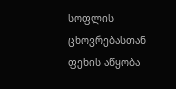სოფლის ცხოვრებასთან ფეხის აწყობა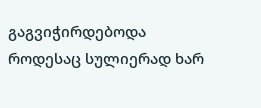გაგვიჭირდებოდა
როდესაც სულიერად ხარ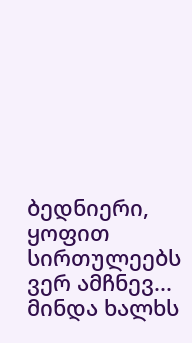ბედნიერი, ყოფით სირთულეებს ვერ ამჩნევ... მინდა ხალხს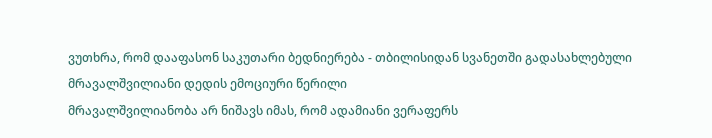ვუთხრა, რომ დააფასონ საკუთარი ბედნიერება - თბილისიდან სვანეთში გადასახლებული მრავალშვილიანი დედის ემოციური წერილი
მრავალშვილიანობა არ ნიშავს იმას, რომ ადამიანი ვერაფერს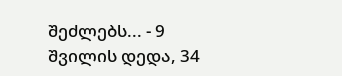შეძლებს... - 9 შვილის დედა, 34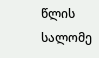წლის სალომე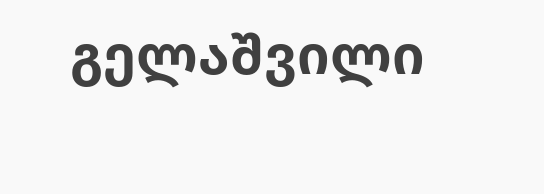გელაშვილი